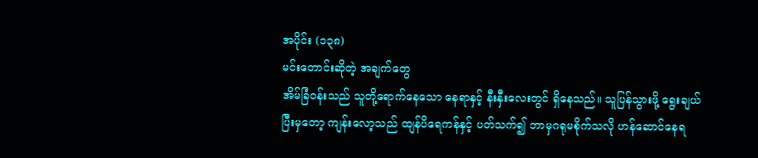အပိုင်း (၁၃၈)
မင်းတောင်းဆိုတဲ့ အချက်တွေ
အိမ်ခြံဝန်းသည် သူတို့ရောက်နေသော နေရာနှင့် နီးနှီးလေးတွင် ရှိနေသည်။ သူပြန်သွားဖို့ ရွေးချယ်ပြီးမှတော့ ကျန်းလော့သည် ထျန်ပိရေကန်နှင့် ပတ်သက်၍ ဘာမှဂရုမစိုက်သလို ဟန်ဆောင်နေရ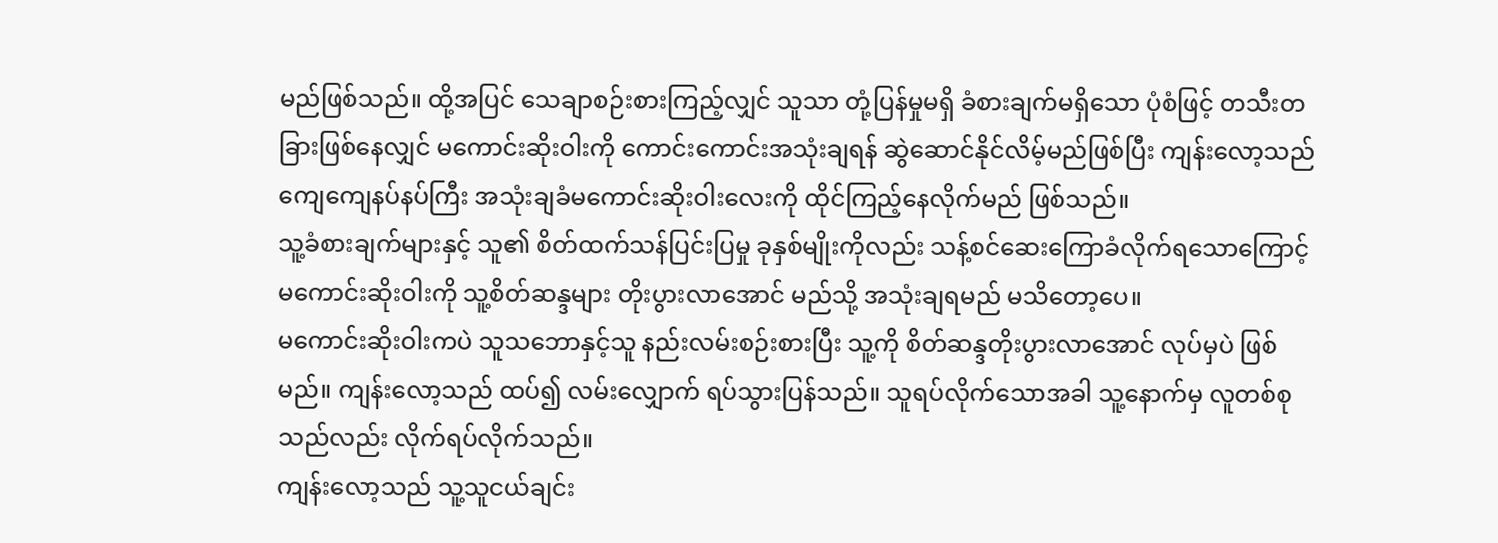မည်ဖြစ်သည်။ ထို့အပြင် သေချာစဉ်းစားကြည့်လျှင် သူသာ တုံ့ပြန်မှုမရှိ ခံစားချက်မရှိသော ပုံစံဖြင့် တသီးတခြားဖြစ်နေလျှင် မကောင်းဆိုးဝါးကို ကောင်းကောင်းအသုံးချရန် ဆွဲဆောင်နိုင်လိမ့်မည်ဖြစ်ပြီး ကျန်းလော့သည် ကျေကျေနပ်နပ်ကြီး အသုံးချခံမကောင်းဆိုးဝါးလေးကို ထိုင်ကြည့်နေလိုက်မည် ဖြစ်သည်။
သူ့ခံစားချက်များနှင့် သူ၏ စိတ်ထက်သန်ပြင်းပြမှု ခုနှစ်မျိုးကိုလည်း သန့်စင်ဆေးကြောခံလိုက်ရသောကြောင့် မကောင်းဆိုးဝါးကို သူ့စိတ်ဆန္ဒများ တိုးပွားလာအောင် မည်သို့ အသုံးချရမည် မသိတော့ပေ။
မကောင်းဆိုးဝါးကပဲ သူသဘောနှင့်သူ နည်းလမ်းစဉ်းစားပြီး သူ့ကို စိတ်ဆန္ဒတိုးပွားလာအောင် လုပ်မှပဲ ဖြစ်မည်။ ကျန်းလော့သည် ထပ်၍ လမ်းလျှောက် ရပ်သွားပြန်သည်။ သူရပ်လိုက်သောအခါ သူ့နောက်မှ လူတစ်စုသည်လည်း လိုက်ရပ်လိုက်သည်။
ကျန်းလော့သည် သူ့သူငယ်ချင်း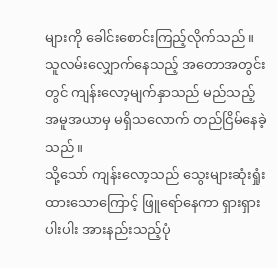များကို ခေါင်းစောင်းကြည့်လိုက်သည်။ သူလမ်းလျှောက်နေသည့် အတောအတွင်းတွင် ကျန်းလော့မျက်နှာသည် မည်သည့်အမူအယာမှ မရှိသလောက် တည်ငြိမ်နေခဲ့သည်။
သို့သော် ကျန်းလော့သည် သွေးများဆုံးရှုံးထားသောကြောင့် ဖြူရော်နေကာ ရှားရှားပါးပါး အားနည်းသည့်ပုံ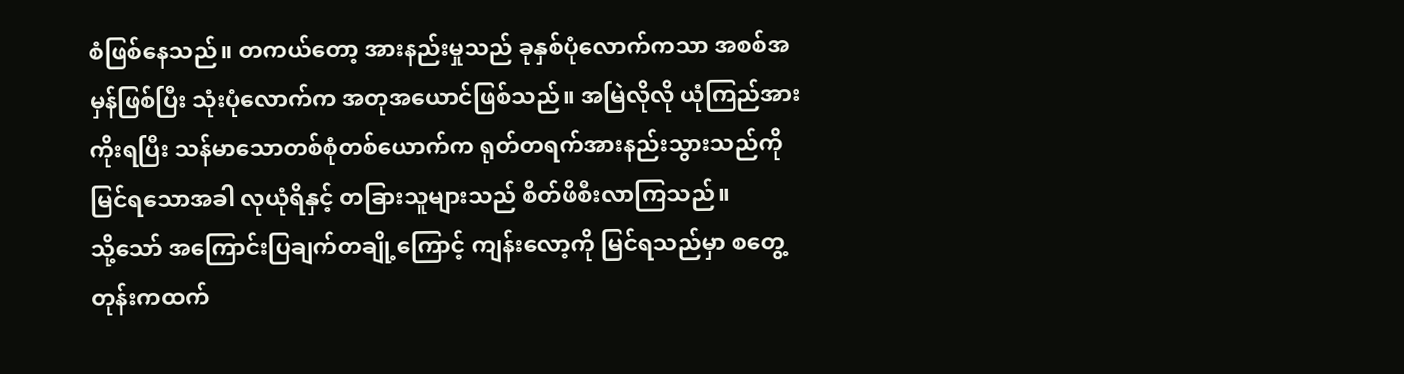စံဖြစ်နေသည်။ တကယ်တော့ အားနည်းမှုသည် ခုနှစ်ပုံလောက်ကသာ အစစ်အမှန်ဖြစ်ပြီး သုံးပုံလောက်က အတုအယောင်ဖြစ်သည်။ အမြဲလိုလို ယုံကြည်အားကိုးရပြီး သန်မာသောတစ်စုံတစ်ယောက်က ရုတ်တရက်အားနည်းသွားသည်ကို မြင်ရသောအခါ လုယုံရိနှင့် တခြားသူများသည် စိတ်ဖိစီးလာကြသည်။
သို့သော် အကြောင်းပြချက်တချို့ကြောင့် ကျန်းလော့ကို မြင်ရသည်မှာ စတွေ့တုန်းကထက်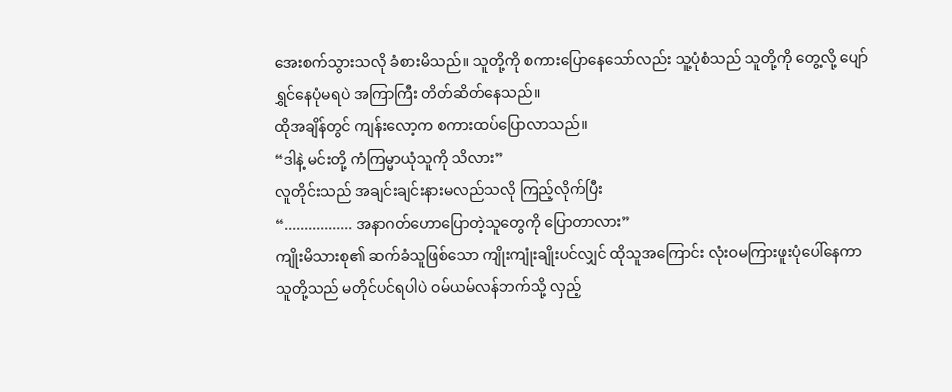အေးစက်သွားသလို ခံစားမိသည်။ သူတို့ကို စကားပြောနေသော်လည်း သူ့ပုံစံသည် သူတို့ကို တွေ့လို့ ပျော်ရွှင်နေပုံမရပဲ အကြာကြီး တိတ်ဆိတ်နေသည်။
ထိုအချိန်တွင် ကျန်းလော့က စကားထပ်ပြောလာသည်။
“ဒါနဲ့ မင်းတို့ ကံကြမ္မာယုံသူကို သိလား”
လူတိုင်းသည် အချင်းချင်းနားမလည်သလို ကြည့်လိုက်ပြီး
“................. အနာဂတ်ဟောပြောတဲ့သူတွေကို ပြောတာလား”
ကျိုးမိသားစု၏ ဆက်ခံသူဖြစ်သော ကျိုးကျုံးချိုးပင်လျှင် ထိုသူအကြောင်း လုံးဝမကြားဖူးပုံပေါ်နေကာ သူတို့သည် မတိုင်ပင်ရပါပဲ ဝမ်ယမ်လန်ဘက်သို့ လှည့်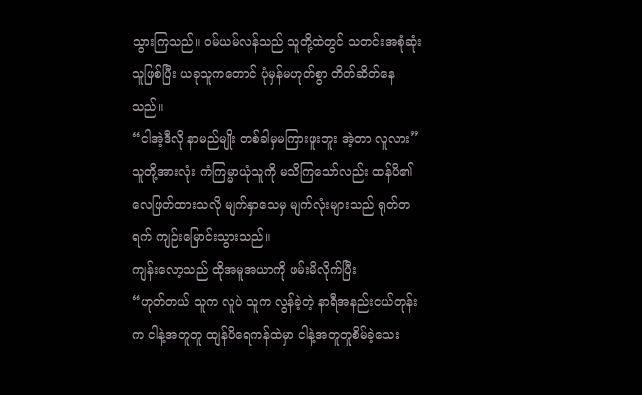သွားကြသည်။ ဝမ်ယမ်လန်သည် သူတို့ထဲတွင် သတင်းအစုံဆုံးသူဖြစ်ပြီး ယခုသူကတောင် ပုံမှန်မဟုတ်စွာ တိတ်ဆိတ်နေသည်။
“ငါအဲ့ဒီလို နာမည်မျိုး တစ်ခါမှမကြားဖူးဘူး အဲ့တာ လူလား”
သူတို့အားလုံး ကံကြမ္မာယုံသူကို မသိကြသော်လည်း ထန်ပိ၏ လေဖြတ်ထားသလို မျက်နှာသေမှ မျက်လုံးများသည် ရုတ်တရက် ကျဉ်းမြောင်းသွားသည်။
ကျန်းလော့သည် ထိုအမူအယာကို ဖမ်းမိလိုက်ပြီး
“ဟုတ်တယ် သူက လူပဲ သူက လွန်ခဲ့တဲ့ နာရီအနည်းငယ်တုန်းက ငါနဲ့အတူတူ ထျန်ပိရေကန်ထဲမှာ ငါနဲ့အတူတူစိမ်ခဲ့သေး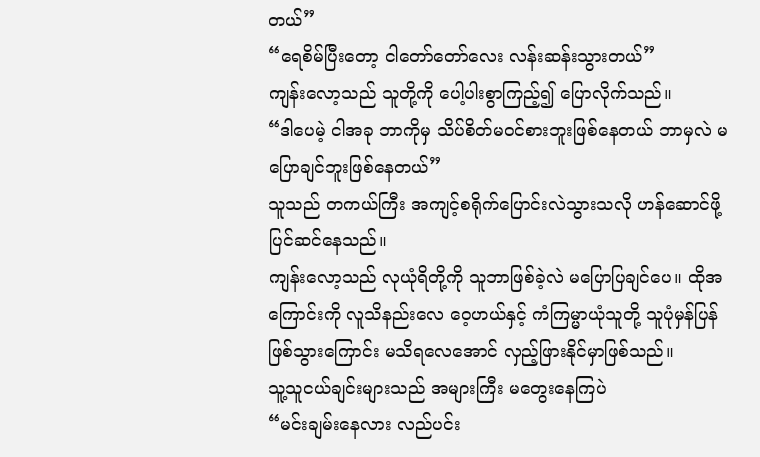တယ်”
“ရေစိမ်ပြီးတော့ ငါတော်တော်လေး လန်းဆန်းသွားတယ်”
ကျန်းလော့သည် သူတို့ကို ပေါ့ပါးစွာကြည့်၍ ပြောလိုက်သည်။
“ဒါပေမဲ့ ငါအခု ဘာကိုမှ သိပ်စိတ်မဝင်စားဘူးဖြစ်နေတယ် ဘာမှလဲ မပြောချင်ဘူးဖြစ်နေတယ်”
သူသည် တကယ်ကြီး အကျင့်စရိုက်ပြောင်းလဲသွားသလို ဟန်ဆောင်ဖို့ ပြင်ဆင်နေသည်။
ကျန်းလော့သည် လုယုံရိတို့ကို သူဘာဖြစ်ခဲ့လဲ မပြောပြချင်ပေ။ ထိုအကြောင်းကို လူသိနည်းလေ ဝေ့ဟယ်နှင့် ကံကြမ္မာယုံသူတို့ သူပုံမှန်ပြန်ဖြစ်သွားကြောင်း မသိရလေအောင် လှည့်ဖြားနိုင်မှာဖြစ်သည်။
သူ့သူငယ်ချင်းများသည် အများကြီး မတွေးနေကြပဲ
“မင်းချမ်းနေလား လည်ပင်း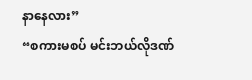နာနေလား”
“စကားမစပ် မင်းဘယ်လိုဒဏ်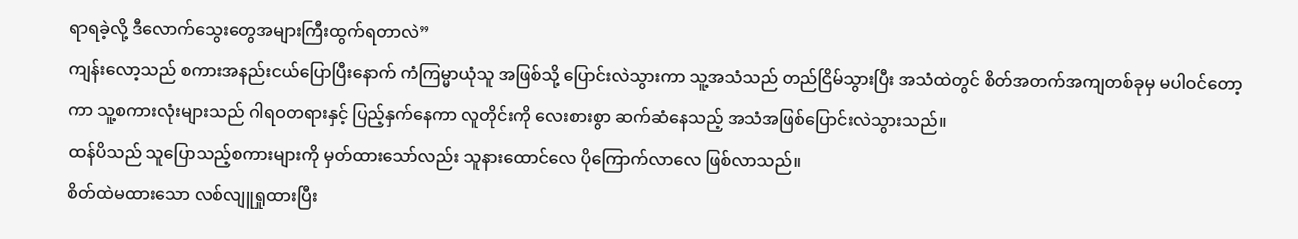ရာရခဲ့လို့ ဒီလောက်သွေးတွေအများကြီးထွက်ရတာလဲ”
ကျန်းလော့သည် စကားအနည်းငယ်ပြောပြီးနောက် ကံကြမ္မာယုံသူ အဖြစ်သို့ ပြောင်းလဲသွားကာ သူ့အသံသည် တည်ငြိမ်သွားပြီး အသံထဲတွင် စိတ်အတက်အကျတစ်ခုမှ မပါဝင်တော့ကာ သူ့စကားလုံးများသည် ဂါရဝတရားနှင့် ပြည့်နှက်နေကာ လူတိုင်းကို လေးစားစွာ ဆက်ဆံနေသည့် အသံအဖြစ်ပြောင်းလဲသွားသည်။
ထန်ပိသည် သူပြောသည့်စကားများကို မှတ်ထားသော်လည်း သူနားထောင်လေ ပိုကြောက်လာလေ ဖြစ်လာသည်။
စိတ်ထဲမထားသော လစ်လျူရှုထားပြီး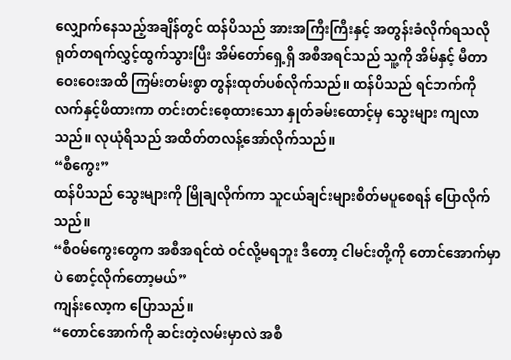လျှောက်နေသည့်အချိန်တွင် ထန်ပိသည် အားအကြီးကြီးနှင့် အတွန်းခံလိုက်ရသလို ရုတ်တရက်လွှင့်ထွက်သွားပြီး အိမ်တော်ရှေ့ရှိ အစီအရင်သည် သူ့ကို အိမ်နှင့် မီတာဝေးဝေးအထိ ကြမ်းတမ်းစွာ တွန်းထုတ်ပစ်လိုက်သည်။ ထန်ပိသည် ရင်ဘက်ကို လက်နှင့်ဖိထားကာ တင်းတင်းစေ့ထားသော နှုတ်ခမ်းထောင့်မှ သွေးများ ကျလာသည်။ လုယုံရိသည် အထိတ်တလန့်အော်လိုက်သည်။
“စီကွေး”
ထန်ပိသည် သွေးများကို မြိုချလိုက်ကာ သူငယ်ချင်းများစိတ်မပူစေရန် ပြောလိုက်သည်။
“စီဝမ်ကွေးတွေက အစီအရင်ထဲ ဝင်လို့မရဘူး ဒီတော့ ငါမင်းတို့ကို တောင်အောက်မှာပဲ စောင့်လိုက်တော့မယ်”
ကျန်းလော့က ပြောသည်။
“တောင်အောက်ကို ဆင်းတဲ့လမ်းမှာလဲ အစီ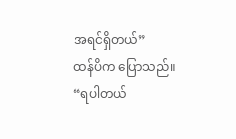အရင်ရှိတယ်”
ထန်ပိက ပြောသည်။
“ရပါတယ်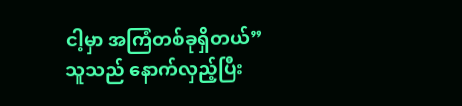ငါ့မှာ အကြံတစ်ခုရှိတယ်”
သူသည် နောက်လှည့်ပြီး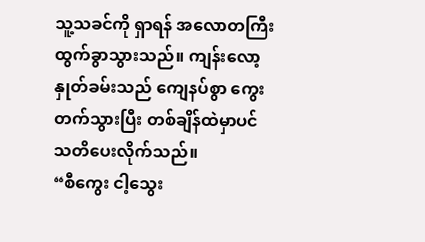သူ့သခင်ကို ရှာရန် အလောတကြီး ထွက်ခွာသွားသည်။ ကျန်းလော့နှုတ်ခမ်းသည် ကျေနပ်စွာ ကွေးတက်သွားပြီး တစ်ချိန်ထဲမှာပင် သတိပေးလိုက်သည်။
“စီကွေး ငါ့သွေး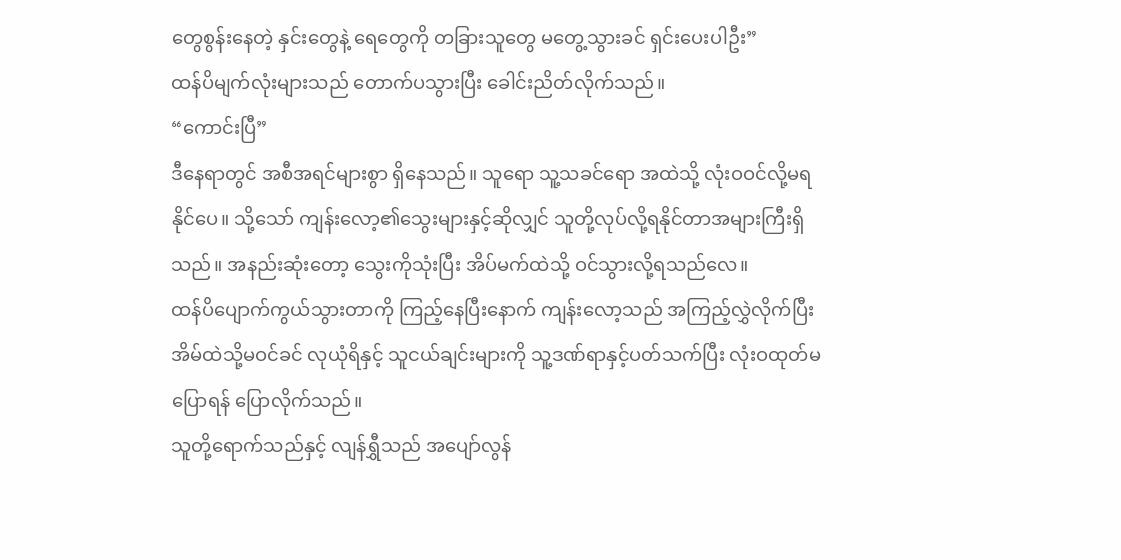တွေစွန်းနေတဲ့ နှင်းတွေနဲ့ ရေတွေကို တခြားသူတွေ မတွေ့သွားခင် ရှင်းပေးပါဦး”
ထန်ပိမျက်လုံးများသည် တောက်ပသွားပြီး ခေါင်းညိတ်လိုက်သည်။
“ကောင်းပြီ”
ဒီနေရာတွင် အစီအရင်များစွာ ရှိနေသည်။ သူရော သူ့သခင်ရော အထဲသို့ လုံးဝဝင်လို့မရနိုင်ပေ။ သို့သော် ကျန်းလော့၏သွေးများနှင့်ဆိုလျှင် သူတို့လုပ်လို့ရနိုင်တာအများကြီးရှိသည်။ အနည်းဆုံးတော့ သွေးကိုသုံးပြီး အိပ်မက်ထဲသို့ ဝင်သွားလို့ရသည်လေ။
ထန်ပိပျောက်ကွယ်သွားတာကို ကြည့်နေပြီးနောက် ကျန်းလော့သည် အကြည့်လွှဲလိုက်ပြီး အိမ်ထဲသို့မဝင်ခင် လုယုံရိနှင့် သူငယ်ချင်းများကို သူ့ဒဏ်ရာနှင့်ပတ်သက်ပြီး လုံးဝထုတ်မပြောရန် ပြောလိုက်သည်။
သူတို့ရောက်သည်နှင့် လျန်ရွှီသည် အပျော်လွန်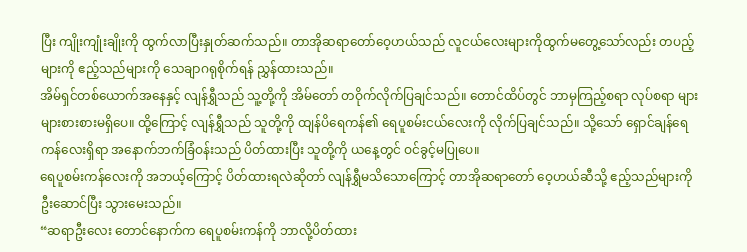ပြီး ကျိုးကျုံးချိုးကို ထွက်လာပြီးနှုတ်ဆက်သည်။ တာအိုဆရာတော်ဝေ့ဟယ်သည် လူငယ်လေးများကိုထွက်မတွေ့သော်လည်း တပည့်များကို ဧည့်သည်များကို သေချာဂရုစိုက်ရန် ညွှန်ထားသည်။
အိမ်ရှင်တစ်ယောက်အနေနှင့် လျန်ရွှီသည် သူ့တို့ကို အိမ်တော် တဝိုက်လိုက်ပြချင်သည်။ တောင်ထိပ်တွင် ဘာမှကြည့်စရာ လုပ်စရာ များများစားစားမရှိပေ။ ထို့ကြောင့် လျန်ရွှီသည် သူတို့ကို ထျန်ပိရေကန်၏ ရေပူစမ်းငယ်လေးကို လိုက်ပြချင်သည်။ သို့သော် ရှောင်ချန်ရေကန်လေးရှိရာ အနောက်ဘက်ခြံဝန်းသည် ပိတ်ထားပြီး သူတို့ကို ယနေ့တွင် ဝင်ခွင့်မပြုပေ။
ရေပူစမ်းကန်လေးကို အဘယ့်ကြောင့် ပိတ်ထားရလဲဆိုတာ် လျန်ရွှီမသိသောကြောင့် တာအိုဆရာတော် ဝေ့ဟယ်ဆီသို့ ဧည့်သည်များကို ဦးဆောင်ပြီး သွားမေးသည်။
“ဆရာဦးလေး တောင်နောက်က ရေပူစမ်းကန်ကို ဘာလို့ပိတ်ထား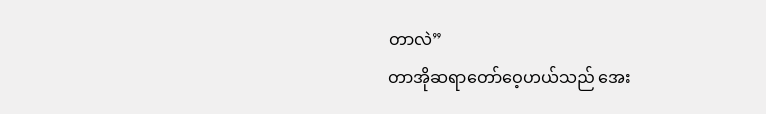တာလဲ”
တာအိုဆရာတော်ဝေ့ဟယ်သည် အေး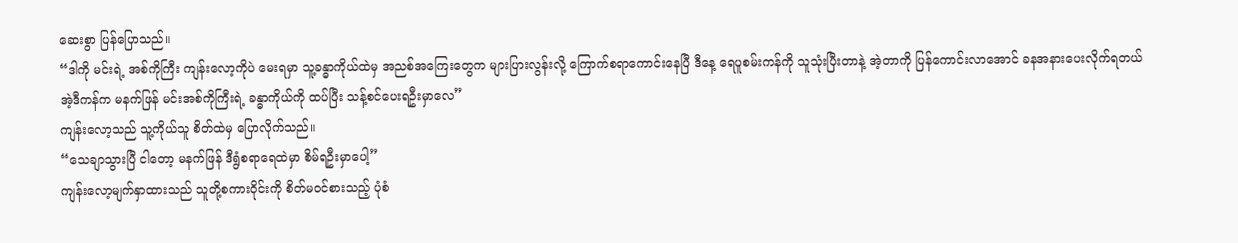ဆေးစွာ ပြန်ပြောသည်။
“ဒါကို မင်းရဲ့ အစ်ကိုကြီး ကျန်းလော့ကိုပဲ မေးရမှာ သူ့ခန္ဓာကိုယ်ထဲမှ အညစ်အကြေးတွေက များပြားလွန်းလို့ ကြောက်စရာကောင်းနေပြီ ဒီနေ့ ရေပူစမ်းကန်ကို သူသုံးပြီးတာနဲ့ အဲ့တာကို ပြန်ကောင်းလာအောင် ခနအနားပေးလိုက်ရတယ် အဲ့ဒီကန်က မနက်ဖြန် မင်းအစ်ကိုကြီးရဲ့ ခန္ဓာကိုယ်ကို ထပ်ပြီး သန့်စင်ပေးရဦးမှာလေ”
ကျန်းလော့သည် သူ့ကိုယ်သူ စိတ်ထဲမှ ပြောလိုက်သည်။
“သေချာသွားပြီ ငါတော့ မနက်ဖြန် ဒီရွံစရာရေထဲမှာ စိမ်ရဦးမှာပေါ့”
ကျန်းလော့မျက်နှာထားသည် သူတို့စကားဝိုင်းကို စိတ်မဝင်စားသည့် ပုံစံ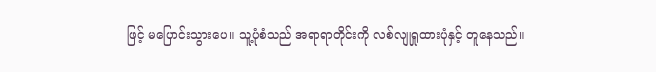ဖြင့် မပြောင်းသွားပေ။ သူ့ပုံစံသည် အရာရာတိုင်းကို လစ်လျုရှုထားပုံနှင့် တူနေသည်။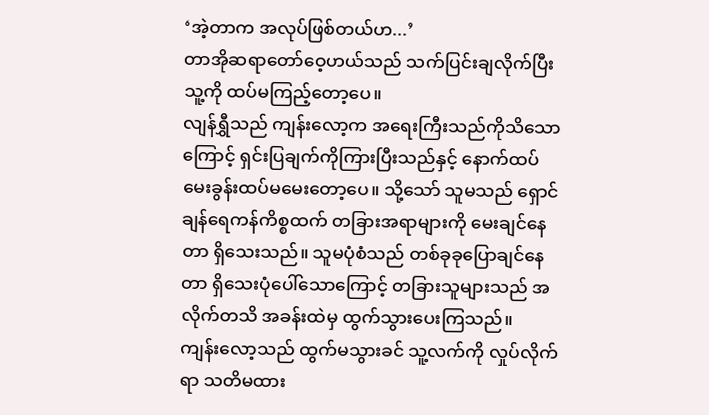‘အဲ့တာက အလုပ်ဖြစ်တယ်ဟ...’
တာအိုဆရာတော်ဝေ့ဟယ်သည် သက်ပြင်းချလိုက်ပြီး သူ့ကို ထပ်မကြည့်တော့ပေ။
လျန်ရွှီသည် ကျန်းလော့က အရေးကြီးသည်ကိုသိသောကြောင့် ရှင်းပြချက်ကိုကြားပြီးသည်နှင့် နောက်ထပ် မေးခွန်းထပ်မမေးတော့ပေ။ သို့သော် သူမသည် ရှောင်ချန်ရေကန်ကိစ္စထက် တခြားအရာများကို မေးချင်နေတာ ရှိသေးသည်။ သူမပုံစံသည် တစ်ခုခုပြောချင်နေတာ ရှိသေးပုံပေါ်သောကြောင့် တခြားသူများသည် အလိုက်တသိ အခန်းထဲမှ ထွက်သွားပေးကြသည်။
ကျန်းလော့သည် ထွက်မသွားခင် သူ့လက်ကို လှုပ်လိုက်ရာ သတိမထား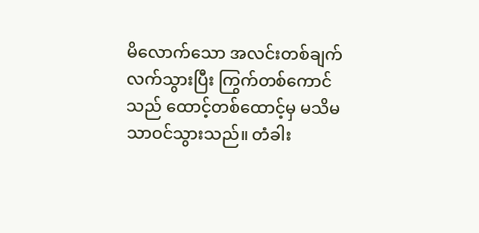မိလောက်သော အလင်းတစ်ချက်လက်သွားပြီး ကြွက်တစ်ကောင်သည် ထောင့်တစ်ထောင့်မှ မသိမသာဝင်သွားသည်။ တံခါး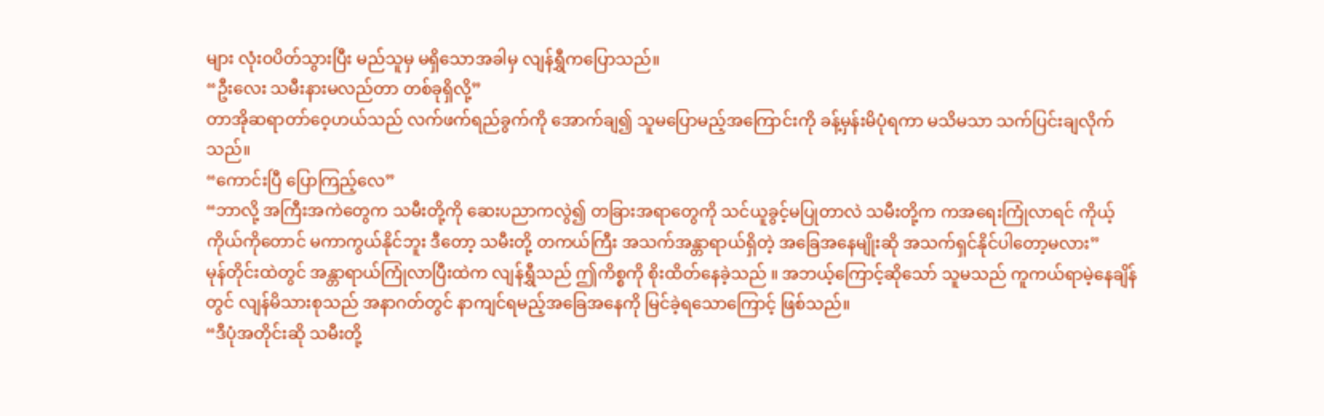များ လုံးဝပိတ်သွားပြီး မည်သူမှ မရှိသောအခါမှ လျန်ရွှီကပြောသည်။
“ဦးလေး သမီးနားမလည်တာ တစ်ခုရှိလို့”
တာအိုဆရာတာ်ဝေ့ဟယ်သည် လက်ဖက်ရည်ခွက်ကို အောက်ချ၍ သူမပြောမည့်အကြောင်းကို ခန့်မှန်းမိပုံရကာ မသိမသာ သက်ပြင်းချလိုက်သည်။
“ကောင်းပြီ ပြောကြည့်လေ”
“ဘာလို့ အကြီးအကဲတွေက သမီးတို့ကို ဆေးပညာကလွဲ၍ တခြားအရာတွေကို သင်ယူခွင့်မပြုတာလဲ သမီးတို့က ကအရေးကြုံလာရင် ကိုယ့်ကိုယ်ကိုတောင် မကာကွယ်နိုင်ဘူး ဒီတော့ သမီးတို့ တကယ်ကြီး အသက်အန္တာရာယ်ရှိတဲ့ အခြေအနေမျိုးဆို အသက်ရှင်နိုင်ပါတော့မလား”
မုန်တိုင်းထဲတွင် အန္တာရာယ်ကြုံလာပြီးထဲက လျန်ရွှီသည် ဤကိစ္စကို စိုးထိတ်နေခဲ့သည် ။ အဘယ့်ကြောင့်ဆိုသော် သူမသည် ကူကယ်ရာမဲ့နေချိန်တွင် လျန်မိသားစုသည် အနာဂတ်တွင် နာကျင်ရမည့်အခြေအနေကို မြင်ခဲ့ရသောကြောင့် ဖြစ်သည်။
“ဒီပုံအတိုင်းဆို သမီးတို့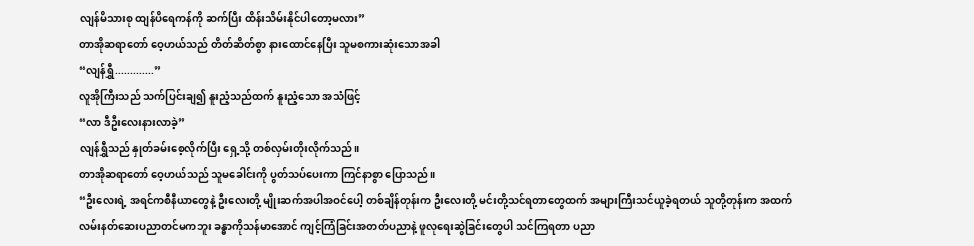လျန်မိသားစု ထျန်ပိရေကန်ကို ဆက်ပြီး ထိန်းသိမ်းနိုင်ပါတော့မလား”
တာအိုဆရာတော် ဝေ့ဟယ်သည် တိတ်ဆိတ်စွာ နားထောင်နေပြီး သူမစကားဆုံးသောအခါ
“လျန်ရွှီ.............”
လူအိုကြီးသည် သက်ပြင်းချ၍ နူးညံ့သည်ထက် နူးညံ့သော အသံဖြင့်
“လာ ဒီဦးလေးနားလာခဲ့”
လျန်ရွှီသည် နှုတ်ခမ်းစေ့လိုက်ပြီး ရှေ့သို့ တစ်လှမ်းတိုးလိုက်သည်။
တာအိုဆရာတော် ဝေ့ဟယ်သည် သူမခေါင်းကို ပွတ်သပ်ပေးကာ ကြင်နာစွာ ပြောသည်။
“ဦးလေးရဲ့ အရင်ကစီနီယာတွေနဲ့ ဦးလေးတို့ မျိုးဆက်အပါအဝင်ပေါ့ တစ်ချိန်တုန်းက ဦးလေးတို့ မင်းတို့သင်ရတာတွေထက် အများကြီးသင်ယူခဲ့ရတယ် သူတို့တုန်းက အထက်လမ်းနတ်ဆေးပညာတင်မကဘူး ခန္ဓာကိုသန်မာအောင် ကျင့်ကြံခြင်းအတတ်ပညာနဲ့ ဖူလုရေးဆွဲခြင်းတွေပါ သင်ကြရတာ ပညာ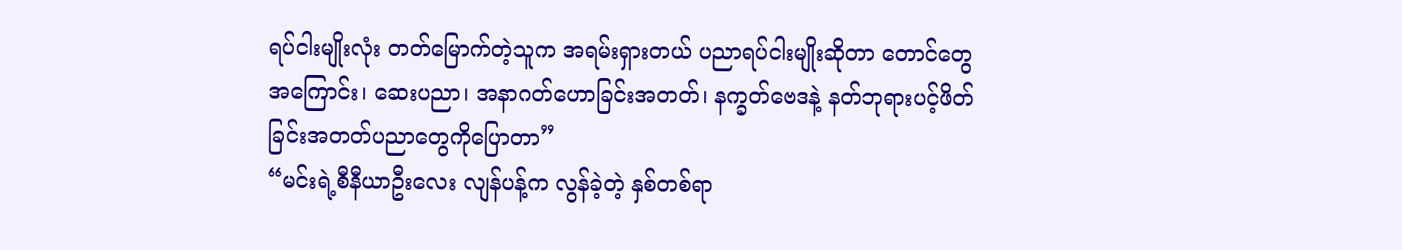ရပ်ငါးမျိုးလုံး တတ်မြောက်တဲ့သူက အရမ်းရှားတယ် ပညာရပ်ငါးမျိုးဆိုတာ တောင်တွေအကြောင်း၊ ဆေးပညာ၊ အနာဂတ်ဟောခြင်းအတတ်၊ နက္ခတ်ဗေဒနဲ့ နတ်ဘုရားပင့်ဖိတ်ခြင်းအတတ်ပညာတွေကိုပြောတာ”
“မင်းရဲ့စီနီယာဦးလေး လျန်ပန့်က လွန်ခဲ့တဲ့ နှစ်တစ်ရာ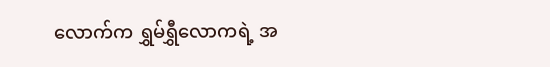လောက်က ရွှမ်ရွှီလောကရဲ့ အ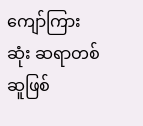ကျော်ကြားဆုံး ဆရာတစ်ဆူဖြစ်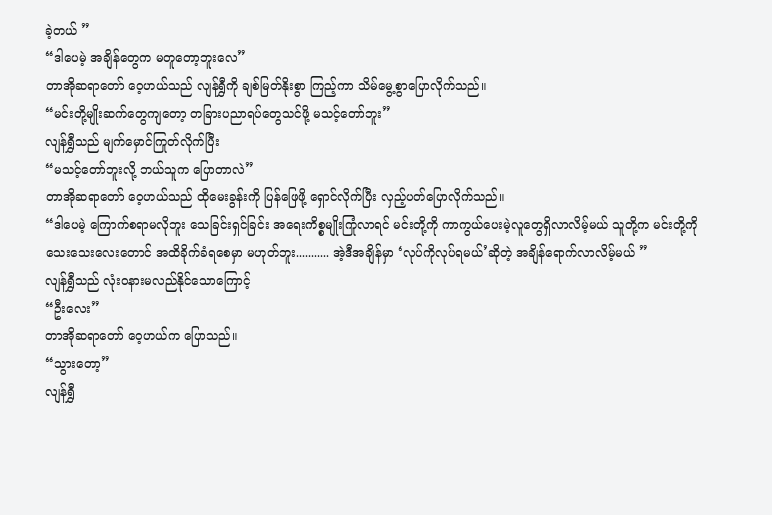ခဲ့တယ် ”
“ဒါပေမဲ့ အချိန်တွေက မတူတော့ဘူးလေ”
တာအိုဆရာတော် ဝေ့ဟယ်သည် လျန်ရွှီကို ချစ်မြတ်နိုးစွာ ကြည့်ကာ သိမ်မွေ့စွာပြောလိုက်သည်။
“မင်းတို့မျိုးဆက်တွေကျတော့ တခြားပညာရပ်တွေသင်ဖို့ မသင့်တော်ဘူး”
လျန်ရွှီသည် မျက်မှောင်ကြုတ်လိုက်ပြီး
“မသင့်တော်ဘူးလို့ ဘယ်သူက ပြောတာလဲ”
တာအိုဆရာတော် ဝေ့ဟယ်သည် ထိုမေးခွန်းကို ပြန်ဖြေဖို့ ရှောင်လိုက်ပြီး လှည့်ပတ်ပြောလိုက်သည်။
“ဒါပေမဲ့ ကြောက်စရာမလိုဘူး သေခြင်းရှင်ခြင်း အရေးကိစ္စမျိုးကြုံလာရင် မင်းတို့ကို ကာကွယ်ပေးမဲ့လူတွေရှိလာလိမ့်မယ် သူတို့က မင်းတို့ကို သေးသေးလေးတောင် အထိခိုက်ခံရစေမှာ မဟုတ်ဘူး........... အဲ့ဒီအချိန်မှာ ‘လုပ်ကိုလုပ်ရမယ်’ဆိုတဲ့ အချိန်ရောက်လာလိမ့်မယ် ”
လျန်ရွှီသည် လုံးဝနားမလည်နိုင်သောကြောင့်
“ဦးလေး”
တာအိုဆရာတော် ဝေ့ဟယ်က ပြောသည်။
“သွားတော့”
လျန်ရွှီ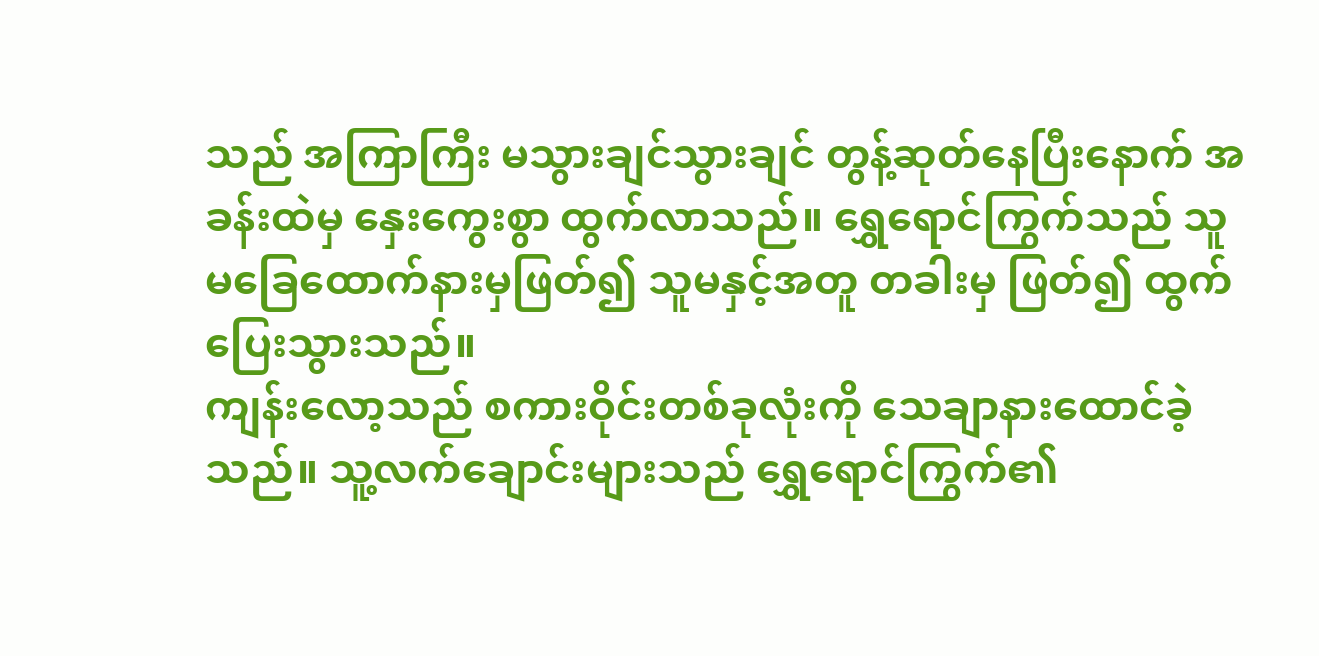သည် အကြာကြီး မသွားချင်သွားချင် တွန့်ဆုတ်နေပြီးနောက် အခန်းထဲမှ နှေးကွေးစွာ ထွက်လာသည်။ ရွှေရောင်ကြွက်သည် သူမခြေထောက်နားမှဖြတ်၍ သူမနှင့်အတူ တခါးမှ ဖြတ်၍ ထွက်ပြေးသွားသည်။
ကျန်းလော့သည် စကားဝိုင်းတစ်ခုလုံးကို သေချာနားထောင်ခဲ့သည်။ သူ့လက်ချောင်းများသည် ရွှေရောင်ကြွက်၏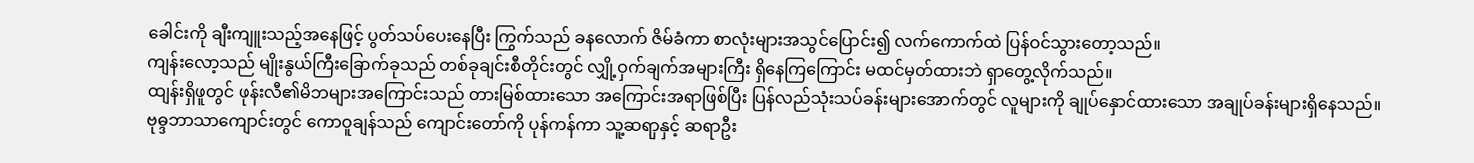ခေါင်းကို ချီးကျူးသည့်အနေဖြင့် ပွတ်သပ်ပေးနေပြီး ကြွက်သည် ခနလောက် ဇိမ်ခံကာ စာလုံးများအသွင်ပြောင်း၍ လက်ကောက်ထဲ ပြန်ဝင်သွားတော့သည်။
ကျန်းလော့သည် မျိုးနွယ်ကြီးခြောက်ခုသည် တစ်ခုချင်းစီတိုင်းတွင် လျှို့ဝှက်ချက်အများကြီး ရှိနေကြကြောင်း မထင်မှတ်ထားဘဲ ရှာတွေ့လိုက်သည်။
ထျန်းရှိဖူတွင် ဖုန်းလီ၏မိဘများအကြောင်းသည် တားမြစ်ထားသော အကြောင်းအရာဖြစ်ပြီး ပြန်လည်သုံးသပ်ခန်းများအောက်တွင် လူများကို ချုပ်နှောင်ထားသော အချုပ်ခန်းများရှိနေသည်။
ဗုဓ္ဒဘာသာကျောင်းတွင် ကောဝူချန်သည် ကျောင်းတော်ကို ပုန်ကန်ကာ သူ့ဆရာှနှင့် ဆရာဦး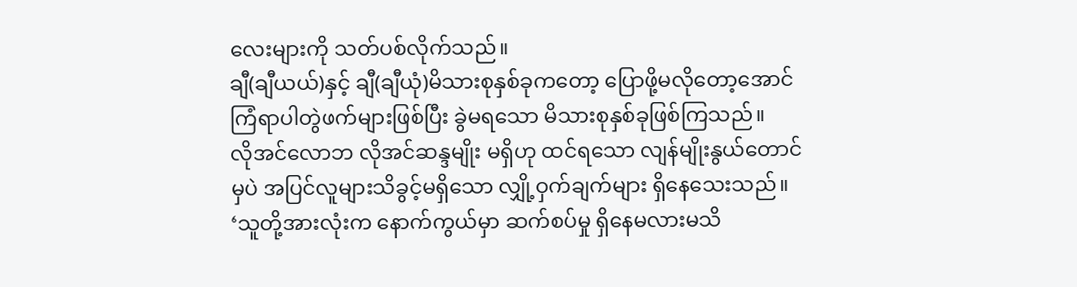လေးများကို သတ်ပစ်လိုက်သည်။
ချီ(ချီယယ်)နှင့် ချီ(ချီယုံ)မိသားစုနှစ်ခုကတော့ ပြောဖို့မလိုတော့အောင် ကြံရာပါတွဲဖက်များဖြစ်ပြီး ခွဲမရသော မိသားစုနှစ်ခုဖြစ်ကြသည်။
လိုအင်လောဘ လိုအင်ဆန္ဒမျိုး မရှိဟု ထင်ရသော လျန်မျိုးနွယ်တောင်မှပဲ အပြင်လူများသိခွင့်မရှိသော လျှို့ဝှက်ချက်များ ရှိနေသေးသည်။
‘သူတို့အားလုံးက နောက်ကွယ်မှာ ဆက်စပ်မှု ရှိနေမလားမသိ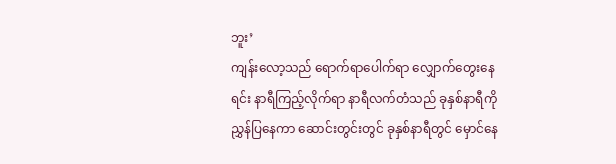ဘူး’
ကျန်းလော့သည် ရောက်ရာပေါက်ရာ လျှောက်တွေးနေရင်း နာရီကြည့်လိုက်ရာ နာရီလက်တံသည် ခုနှစ်နာရီကို ညွှန်ပြနေကာ ဆောင်းတွင်းတွင် ခုနှစ်နာရီတွင် မှောင်နေ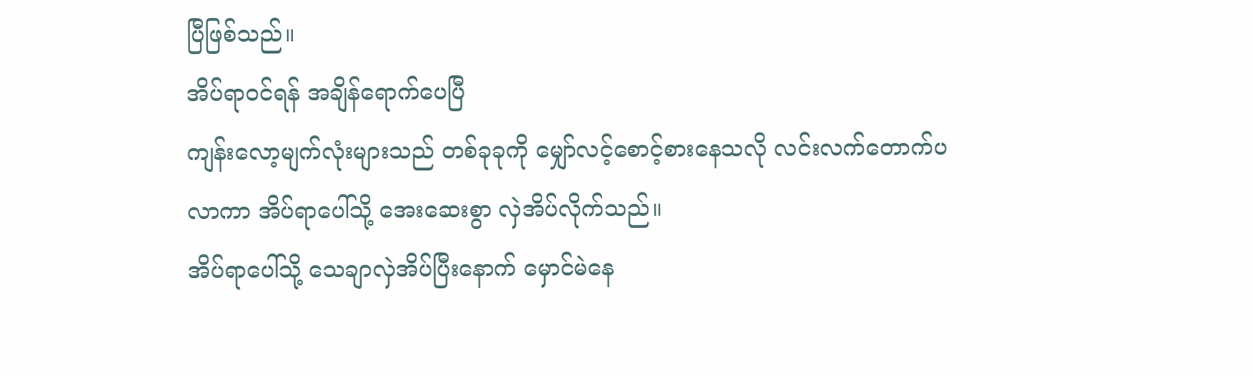ပြီဖြစ်သည်။
အိပ်ရာဝင်ရန် အချိန်ရောက်ပေပြီ
ကျန်းလော့မျက်လုံးများသည် တစ်ခုခုကို မျှော်လင့်စောင့်စားနေသလို လင်းလက်တောက်ပလာကာ အိပ်ရာပေါ်သို့ အေးဆေးစွာ လှဲအိပ်လိုက်သည်။
အိပ်ရာပေါ်သို့ သေချာလှဲအိပ်ပြီးနောက် မှောင်မဲနေ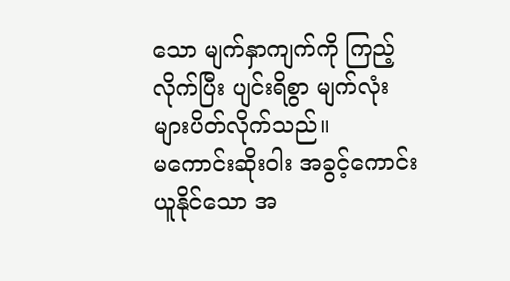သော မျက်နှာကျက်ကို ကြည့်လိုက်ပြီး ပျင်းရိစွာ မျက်လုံးများပိတ်လိုက်သည်။
မကောင်းဆိုးဝါး အခွင့်ကောင်းယူနိုင်သော အ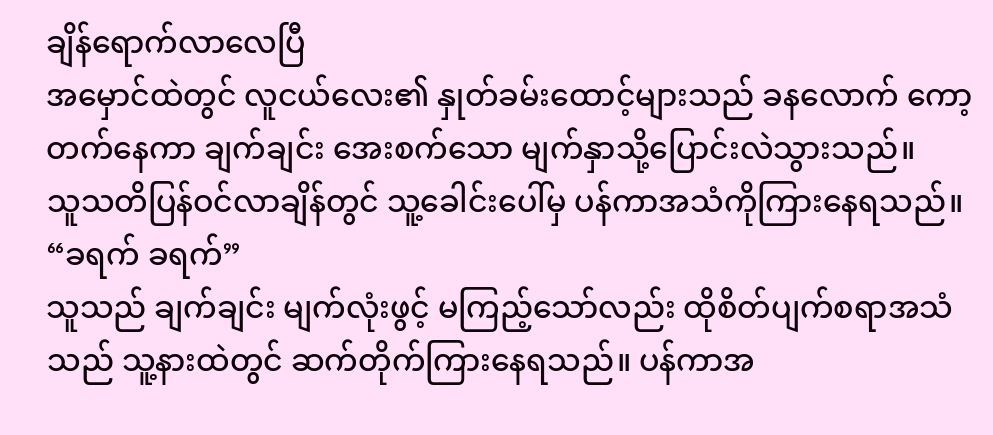ချိန်ရောက်လာလေပြီ
အမှောင်ထဲတွင် လူငယ်လေး၏ နှုတ်ခမ်းထောင့်များသည် ခနလောက် ကော့တက်နေကာ ချက်ချင်း အေးစက်သော မျက်နှာသို့ပြောင်းလဲသွားသည်။
သူသတိပြန်ဝင်လာချိန်တွင် သူ့ခေါင်းပေါ်မှ ပန်ကာအသံကိုကြားနေရသည်။
“ခရက် ခရက်”
သူသည် ချက်ချင်း မျက်လုံးဖွင့် မကြည့်သော်လည်း ထိုစိတ်ပျက်စရာအသံသည် သူ့နားထဲတွင် ဆက်တိုက်ကြားနေရသည်။ ပန်ကာအ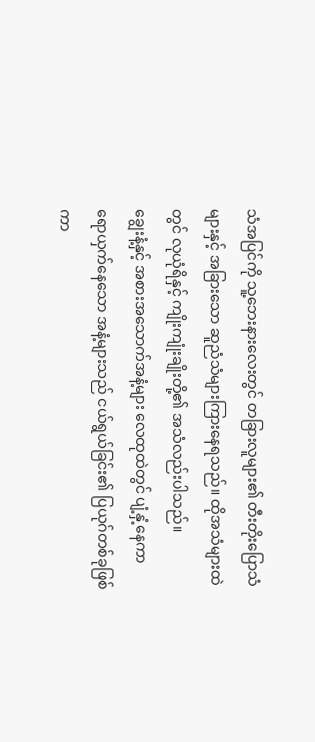သံအပြင်ကို သူ့ဘေးနားလေးတွင် တခြားလူများ၏ တီးတိုးပြောသံများနှင့် အခြားသော ဆူညံသံများကြားနေရသည်။ ထိုအသံများထဲတွင် လုယုံရိနှင့် ကျိုးကျုံးချိုးတို့၏ အသံလည်းပါသည်။
ချွေးနံ့နှင့် အစားအသောက်အနံ့များ လေထုထဲတွင် ပျံ့နှံ့နေကာ ရောယှက်နေသော အနံ့များသည် ငယ်ရွယ်ခြင်း၏ ပြယုဂ်တစ်ခုဖြစ်ကာ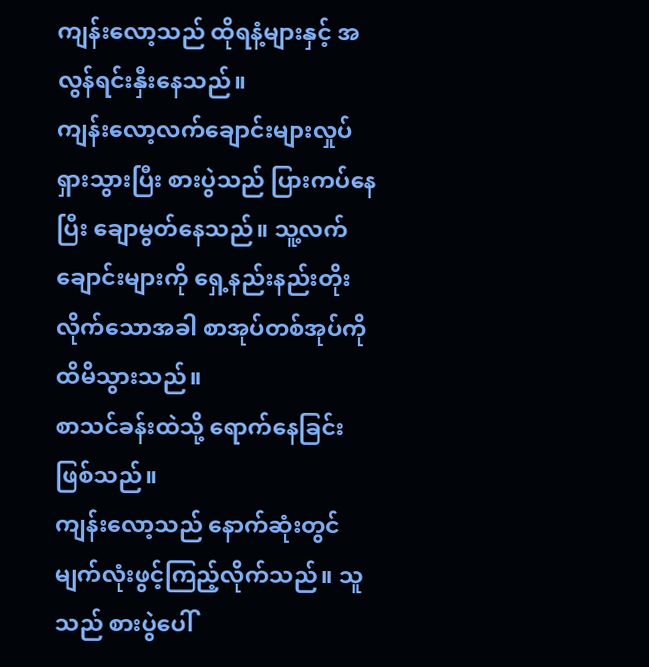ကျန်းလော့သည် ထိုရနံ့များနှင့် အလွန်ရင်းနှီးနေသည်။
ကျန်းလော့လက်ချောင်းများလှုပ်ရှားသွားပြီး စားပွဲသည် ပြားကပ်နေပြီး ချောမွတ်နေသည်။ သူ့လက်ချောင်းများကို ရှေ့နည်းနည်းတိုးလိုက်သောအခါ စာအုပ်တစ်အုပ်ကို ထိမိသွားသည်။
စာသင်ခန်းထဲသို့ ရောက်နေခြင်းဖြစ်သည်။
ကျန်းလော့သည် နောက်ဆုံးတွင် မျက်လုံးဖွင့်ကြည့်လိုက်သည်။ သူသည် စားပွဲပေါ်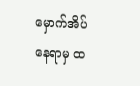မှောက်အိပ်နေရာမှ ထ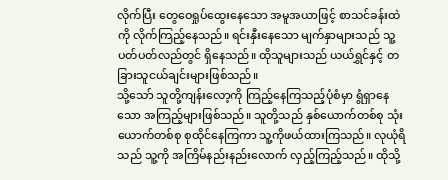လိုက်ပြီး တွေဝေရှုပ်ထွေးနေသော အမူအယာဖြင့် စာသင်ခန်းထဲကို လိုက်ကြည့်နေသည်။ ရင်းနှီးနေသော မျက်နှာများသည် သူ့ပတ်ပတ်လည်တွင် ရှိနေသည်။ ထိုသူများသည် ယယ်ရွှင်နှင့် တခြားသူငယ်ချင်းများဖြစ်သည်။
သို့သော် သူတို့ကျန်းလော့ကို ကြည့်နေကြသည့်ပုံစံမှာ ရွံရှာနေသော အကြည့်များဖြစ်သည်။ သူတို့သည် နှစ်ယောက်တစ်စု သုံးယောက်တစ်စု စုထိုင်နေကြကာ သူ့ကိုဖယ်ထားကြသည်။ လုယုံရိသည် သူ့ကို အကြိမ်နည်းနည်းလောက် လှည့်ကြည့်သည်။ ထိုသို့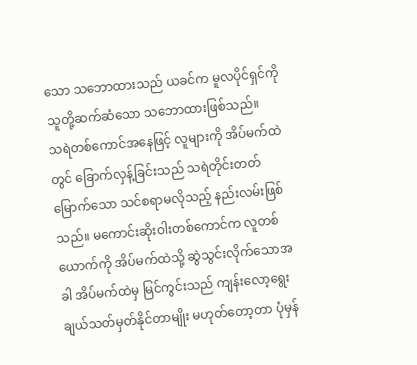သော သဘောထားသည် ယခင်က မူလပိုင်ရှင်ကို သူတို့ဆက်ဆံသော သဘောထားဖြစ်သည်။
သရဲတစ်ကောင်အနေဖြင့် လူများကို အိပ်မက်ထဲတွင် ခြောက်လှန့်ခြင်းသည် သရဲတိုင်းတတ်မြောက်သော သင်စရာမလိုသည့် နည်းလမ်းဖြစ်သည်။ မကောင်းဆိုးဝါးတစ်ကောင်က လူတစ်ယောက်ကို အိပ်မက်ထဲသို့ ဆွဲသွင်းလိုက်သောအခါ အိပ်မက်ထဲမှ မြင်ကွင်းသည် ကျန်းလော့ရွေးချယ်သတ်မှတ်နိုင်တာမျိုး မဟုတ်တော့တာ ပုံမှန်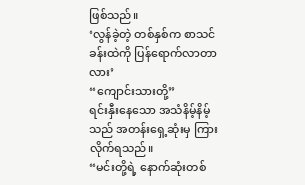ဖြစ်သည်။
‘လွန်ခဲ့တဲ့ တစ်နှစ်က စာသင်ခန်းထဲကို ပြန်ရောက်လာတာလား’
“ကျောင်းသားတို့”
ရင်းနှီးနေသော အသံနိမ့်နိမ့်သည် အတန်းရှေ့ဆုံးမှ ကြားလိုက်ရသည်။
“မင်းတို့ရဲ့ နောက်ဆုံးတစ်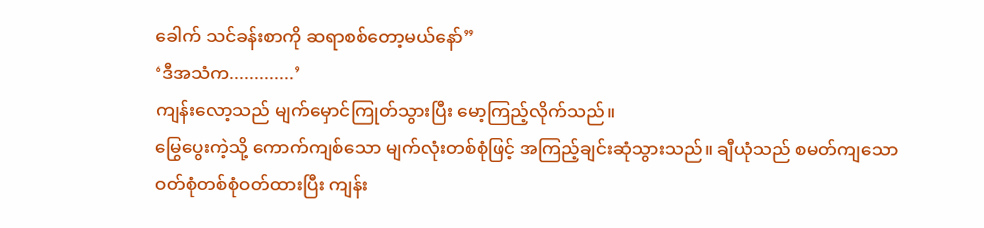ခေါက် သင်ခန်းစာကို ဆရာစစ်တော့မယ်နော်”
‘ဒီအသံက.............’
ကျန်းလော့သည် မျက်မှောင်ကြုတ်သွားပြီး မော့ကြည့်လိုက်သည်။
မြွေပွေးကဲ့သို့ ကောက်ကျစ်သော မျက်လုံးတစ်စုံဖြင့် အကြည့်ချင်းဆုံသွားသည်။ ချီယုံသည် စမတ်ကျသော ဝတ်စုံတစ်စုံဝတ်ထားပြီး ကျန်း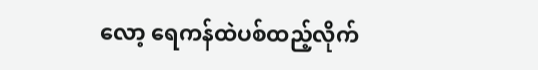လော့ ရေကန်ထဲပစ်ထည့်လိုက်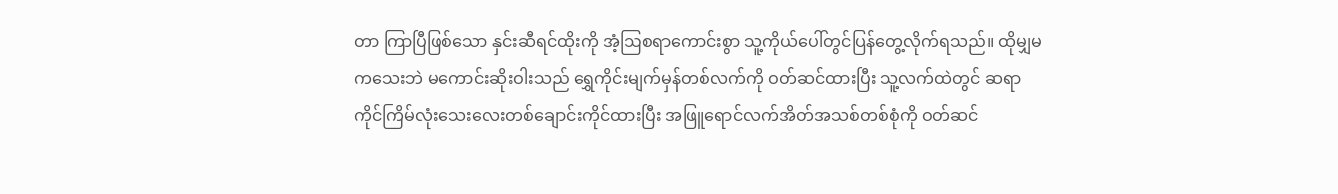တာ ကြာပြီဖြစ်သော နှင်းဆီရင်ထိုးကို အံ့ဩစရာကောင်းစွာ သူ့ကိုယ်ပေါ်တွင်ပြန်တွေ့လိုက်ရသည်။ ထိုမျှမကသေးဘဲ မကောင်းဆိုးဝါးသည် ရွှေကိုင်းမျက်မှန်တစ်လက်ကို ဝတ်ဆင်ထားပြီး သူ့လက်ထဲတွင် ဆရာကိုင်ကြိမ်လုံးသေးလေးတစ်ချောင်းကိုင်ထားပြီး အဖြူရောင်လက်အိတ်အသစ်တစ်စုံကို ဝတ်ဆင်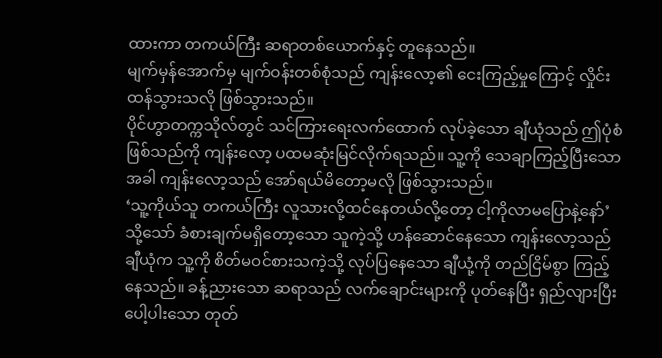ထားကာ တကယ်ကြီး ဆရာတစ်ယောက်နှင့် တူနေသည်။
မျက်မှန်အောက်မှ မျက်ဝန်းတစ်စုံသည် ကျန်းလော့၏ ငေးကြည့်မှုကြောင့် လှိုင်းထန်သွားသလို ဖြစ်သွားသည်။
ပိုင်ဟွာတက္ကသိုလ်တွင် သင်ကြားရေးလက်ထောက် လုပ်ခဲ့သော ချီယုံသည် ဤပုံစံဖြစ်သည်ကို ကျန်းလော့ ပထမဆုံးမြင်လိုက်ရသည်။ သူ့ကို သေချာကြည့်ပြီးသော အခါ ကျန်းလော့သည် အော်ရယ်မိတော့မလို ဖြစ်သွားသည်။
‘သူ့ကိုယ်သူ တကယ်ကြီး လူသားလို့ထင်နေတယ်လို့တော့ ငါ့ကိုလာမပြောနဲ့နော်’
သို့သော် ခံစားချက်မရှိတော့သော သူကဲ့သို့ ဟန်ဆောင်နေသော ကျန်းလော့သည် ချီယုံက သူ့ကို စိတ်မဝင်စားသကဲ့သို့ လုပ်ပြနေသော ချီယုံ့ကို တည်ငြိမ်စွာ ကြည့်နေသည်။ ခန့်ညားသော ဆရာသည် လက်ချောင်းများကို ပုတ်နေပြီး ရှည်လျားပြီး ပေါ့ပါးသော တုတ်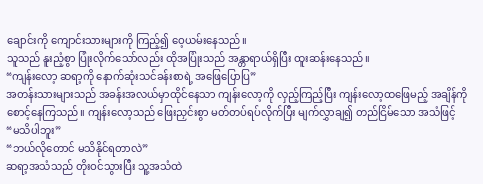ချောင်းကို ကျောင်းသားများကို ကြည့်၍ ဝေ့ယမ်းနေသည်။
သူသည် နူးညံ့စွာ ပြုံးလိုက်သော်လည်း ထိုအပြုံးသည် အန္တာရာယ်ရှိပြီး ထူးဆန်းနေသည်။
“ကျန်းလော့ ဆရာ့ကို နောက်ဆုံးသင်ခန်းစာရဲ့ အဖြေပြောပြ”
အတန်းသားများသည် အခန်းအလယ်မှာထိုင်နေသာ ကျန်းလော့ကို လှည့်ကြည့်ပြီး ကျန်းလော့ထဖြေမည့် အချိန်ကို စောင့်နေကြသည်။ ကျန်းလော့သည် ဖြေးညှင်းစွာ မတ်တပ်ရပ်လိုက်ပြီး မျက်လွှာချ၍ တည်ငြိမ်သော အသံဖြင့်
“မသိပါဘူး”
“ဘယ်လိုတောင် မသိနိုင်ရတာလဲ”
ဆရာ့အသံသည် တိုးဝင်သွားပြီး သူ့အသံထဲ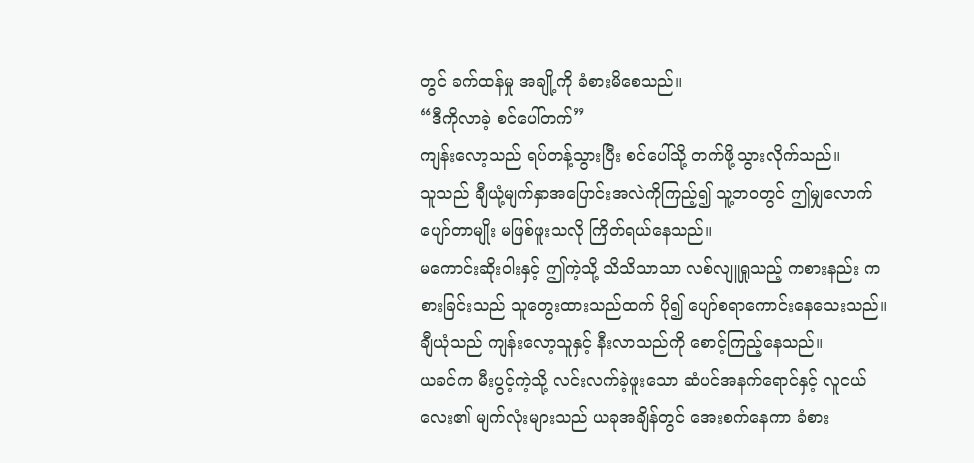တွင် ခက်ထန်မှု အချို့ကို ခံစားမိစေသည်။
“ဒီကိုလာခဲ့ စင်ပေါ်တက်”
ကျန်းလော့သည် ရပ်တန့်သွားပြီး စင်ပေါ်သို့ တက်ဖို့သွားလိုက်သည်။
သူသည် ချီယုံ့မျက်နှာအပြောင်းအလဲကိုကြည့်၍ သူ့ဘဝတွင် ဤမျှလောက် ပျော်တာမျိုး မဖြစ်ဖူးသလို ကြိတ်ရယ်နေသည်။
မကောင်းဆိုးဝါးနှင့် ဤကဲ့သို့ သိသိသာသာ လစ်လျူရှုသည့် ကစားနည်း ကစားခြင်းသည် သူတွေးထားသည်ထက် ပို၍ ပျော်စရာကောင်းနေသေးသည်။
ချီယုံသည် ကျန်းလော့သူနှင့် နီးလာသည်ကို စောင့်ကြည့်နေသည်။
ယခင်က မီးပွင့်ကဲ့သို့ လင်းလက်ခဲ့ဖူးသော ဆံပင်အနက်ရောင်နှင့် လူငယ်လေး၏ မျက်လုံးများသည် ယခုအချိန်တွင် အေးစက်နေကာ ခံစား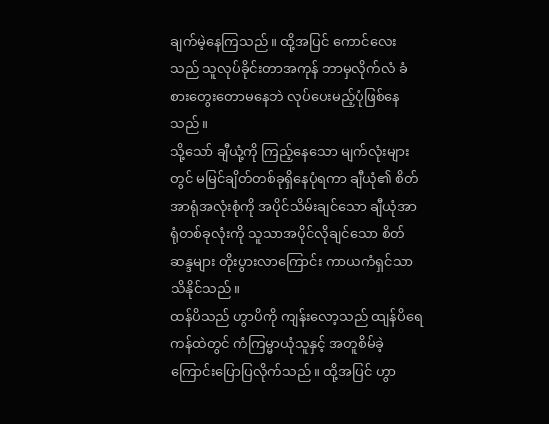ချက်မဲ့နေကြသည်။ ထို့အပြင် ကောင်လေးသည် သူလုပ်ခိုင်းတာအကုန် ဘာမှလိုက်လံ ခံစားတွေးတောမနေဘဲ လုပ်ပေးမည့်ပုံဖြစ်နေသည်။
သို့သော် ချီယုံ့ကို ကြည့်နေသော မျက်လုံးများတွင် မမြင်ချိတ်တစ်ခုရှိနေပုံရကာ ချီယုံ၏ စိတ်အာရုံအလုံးစုံကို အပိုင်သိမ်းချင်သော ချီယုံအာရုံတစ်ခုလုံးကို သူသာအပိုင်လိုချင်သော စိတ်ဆန္ဒများ တိုးပွားလာကြောင်း ကာယကံရှင်သာ သိနိုင်သည်။
ထန်ပိသည် ဟွာပိကို ကျန်းလော့သည် ထျန်ပိရေကန်ထဲတွင် ကံကြမ္မာယုံသူနှင့် အတူစိမ်ခဲ့ကြောင်းပြောပြလိုက်သည်။ ထို့အပြင် ဟွာ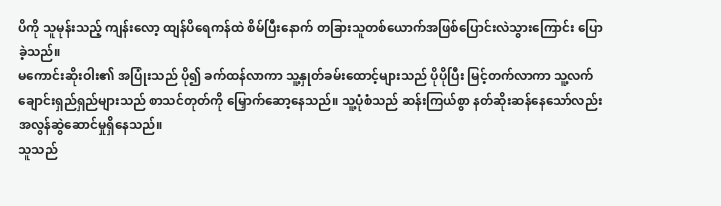ပိကို သူမုန်းသည့် ကျန်းလော့ ထျန်ပိရေကန်ထဲ စိမ်ပြီးနောက် တခြားသူတစ်ယောက်အဖြစ်ပြောင်းလဲသွားကြောင်း ပြောခဲ့သည်။
မကောင်းဆိုးဝါး၏ အပြုံးသည် ပို၍ ခက်ထန်လာကာ သူ့နှုတ်ခမ်းထောင့်များသည် ပိုပိုပြီး မြင့်တက်လာကာ သူ့လက်ချောင်းရှည်ရှည်များသည် စာသင်တုတ်ကို မြှောက်ဆော့နေသည်။ သူ့ပုံစံသည် ဆန်းကြယ်စွာ နတ်ဆိုးဆန်နေသော်လည်း အလွန်ဆွဲဆောင်မှုရှိနေသည်။
သူသည်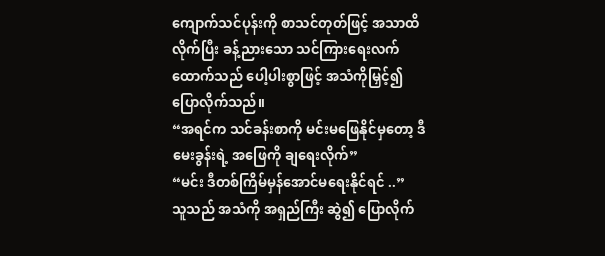ကျောက်သင်ပုန်းကို စာသင်တုတ်ဖြင့် အသာထိလိုက်ပြီး ခန့်ညားသော သင်ကြားရေးလက်ထောက်သည် ပေါ့ပါးစွာဖြင့် အသံကိုမြှင့်၍ ပြောလိုက်သည်။
“အရင်က သင်ခန်းစာကို မင်းမဖြေနိုင်မှတော့ ဒီမေးခွန်းရဲ့ အဖြေကို ချရေးလိုက်”
“မင်း ဒီတစ်ကြိမ်မှန်အောင်မရေးနိုင်ရင် ..”
သူသည် အသံကို အရှည်ကြီး ဆွဲ၍ ပြောလိုက်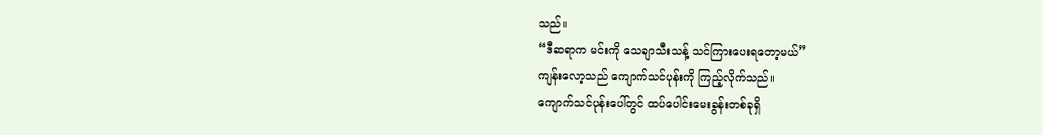သည်။
“ဒီဆရာက မင်းကို သေချာသီးသန့် သင်ကြားပေးရတော့မယ်”
ကျန်းလော့သည် ကျောက်သင်ပုန်းကို ကြည့်လိုက်သည်။
ကျောက်သင်ပုန်းပေါ်တွင် ထပ်ပေါင်းမေးခွန်းတစ်ခုရှိ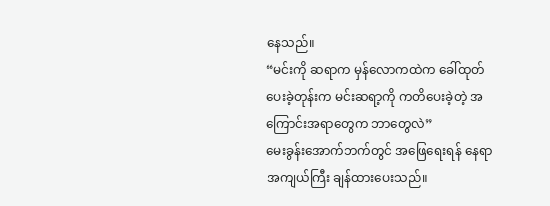နေသည်။
“မင်းကို ဆရာက မှန်လောကထဲက ခေါ်ထုတ်ပေးခဲ့တုန်းက မင်းဆရာ့ကို ကတိပေးခဲ့တဲ့ အကြောင်းအရာတွေက ဘာတွေလဲ”
မေးခွန်းအောက်ဘက်တွင် အဖြေရေးရန် နေရာအကျယ်ကြီး ချန်ထားပေးသည်။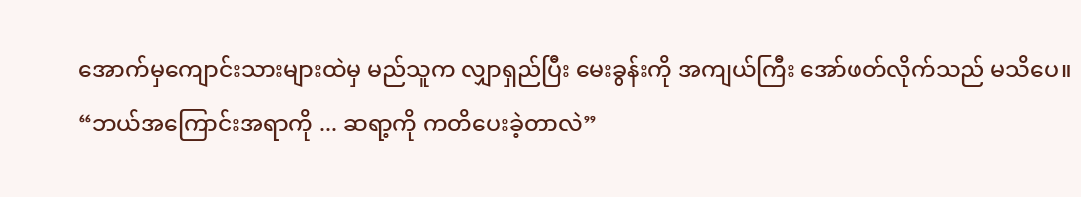အောက်မှကျောင်းသားများထဲမှ မည်သူက လျှာရှည်ပြီး မေးခွန်းကို အကျယ်ကြီး အော်ဖတ်လိုက်သည် မသိပေ။
“ဘယ်အကြောင်းအရာကို ... ဆရာ့ကို ကတိပေးခဲ့တာလဲ”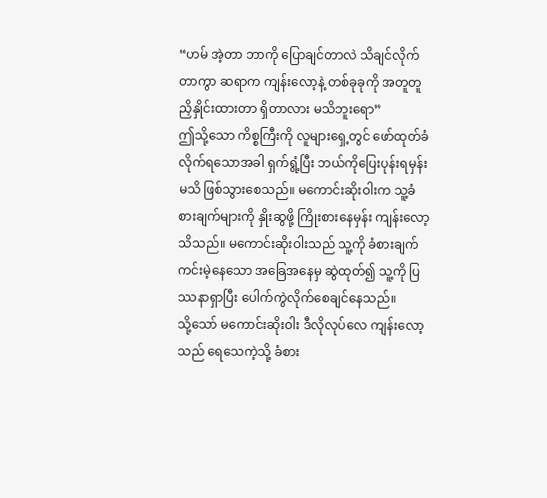“ဟမ် အဲ့တာ ဘာကို ပြောချင်တာလဲ သိချင်လိုက်တာကွာ ဆရာက ကျန်းလော့နဲ့ တစ်ခုခုကို အတူတူညှိနှိုင်းထားတာ ရှိတာလား မသိဘူးရော”
ဤသို့သော ကိစ္စကြီးကို လူများရှေ့တွင် ဖော်ထုတ်ခံလိုက်ရသောအခါ ရှက်ရွံ့ပြီး ဘယ်ကိုပြေးပုန်းရမှန်းမသိ ဖြစ်သွားစေသည်။ မကောင်းဆိုးဝါးက သူ့ခံစားချက်များကို နှိုးဆွဖို့ ကြိုးစားနေမှန်း ကျန်းလော့သိသည်။ မကောင်းဆိုးဝါးသည် သူ့ကို ခံစားချက်ကင်းမဲ့နေသော အခြေအနေမှ ဆွဲထုတ်၍ သူ့ကို ပြဿနာရှာပြီး ပေါက်ကွဲလိုက်စေချင်နေသည်။
သို့သော် မကောင်းဆိုးဝါး ဒီလိုလုပ်လေ ကျန်းလော့သည် ရေသေကဲ့သို့ ခံစား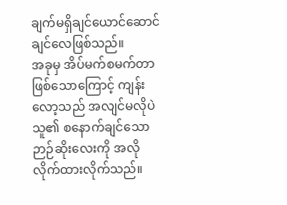ချက်မရှိချင်ယောင်ဆောင်ချင်လေဖြစ်သည်။
အခုမှ အိပ်မက်စမက်တာဖြစ်သောကြောင့် ကျန်းလော့သည် အလျင်မလိုပဲ သူ၏ စနောက်ချင်သော ဉာဉ်ဆိုးလေးကို အလိုလိုက်ထားလိုက်သည်။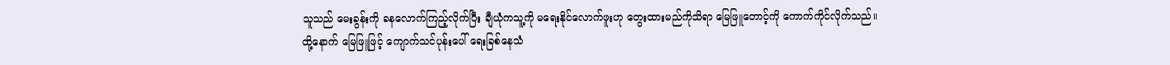သူသည် မေးခွန်းကို ခနလောက်ကြည့်လိုက်ပြီး ချီယုံကသူ့ကို မရေးနိုင်လောက်ဖူးဟု တွေးထားမည်ကိုသိရာ မြေဖြူတောင့်ကို ကောက်ကိုင်လိုက်သည်။
ထို့နောက် မြေဖြူဖြင့် ကျောက်သင်ပုန်းပေါ် ရေးခြစ်နေသံ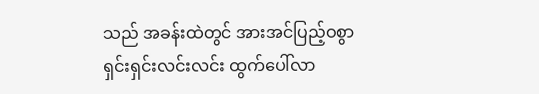သည် အခန်းထဲတွင် အားအင်ပြည့်ဝစွာ ရှင်းရှင်းလင်းလင်း ထွက်ပေါ်လာ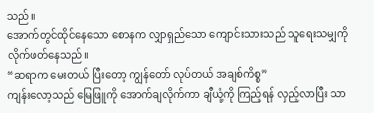သည်။
အောက်တွင်ထိုင်နေသော စောနက လျှာရှည်သော ကျောင်းသားသည် သူရေးသမျှကို လိုက်ဖတ်နေသည်။
“ဆရာက မေးတယ် ပြီးတော့ ကျွန်တော် လုပ်တယ် အချစ်ကိစ္စ”
ကျန်းလော့သည် မြေဖြူကို အောက်ချလိုက်ကာ ချီယုံ့ကို ကြည့်ရန် လှည့်လာပြီး သာ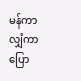မန်ကာလျှံကာ ပြော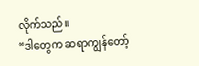လိုက်သည်။
“ဒါတွေက ဆရာကျွန်တော့်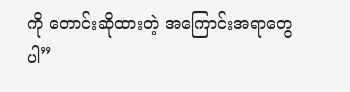ကို တောင်းဆိုထားတဲ့ အကြောင်းအရာတွေပါ”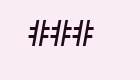###